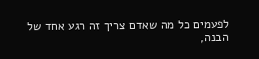לפעמים כל מה שאדם צריך זה רגע אחד של הבנה,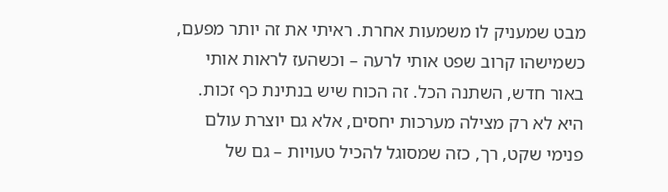מבט שמעניק לו משמעות אחרת. ראיתי את זה יותר מפעם, כשמישהו קרוב שפט אותי לרעה – וכשהעז לראות אותי באור חדש, השתנה הכל. זה הכוח שיש בנתינת כף זכות. היא לא רק מצילה מערכות יחסים, אלא גם יוצרת עולם פנימי שקט, רך, כזה שמסוגל להכיל טעויות – גם של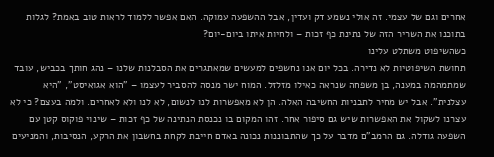אחרים וגם של עצמי. זה אולי נשמע דק ועדין, אבל ההשפעה עמוקה. האם אפשר ללמוד לראות טוב באמת? לגלות בתוכנו את השריר הזה של נתינת כף זכות – ולחיות איתו ביום-יום?
כשהשיפוט משתלט עלינו
תחושת השיפוטיות לא נדירה. בכל יום אנו נחשפים למעשים שמאתגרים את הסבלנות שלנו – נהג חותך בכביש, עובד שמתמהמה במענה, בן משפחה שנראה כאילו מזלזל. המוח ישר מנסה להסביר לעצמו – "הוא אגואיסט", "היא עצלנית". אבל יש מחיר לתבניות החשיבה האלה. הן לא מאפשרות לנו לנשום, לא לנו ולא לאחרים. ולמה בעצם? כי לא עצרנו לשקול את האפשרות שיש גם סיפור אחר. זהו המקום בו נכנסת הנתינה של כף זכות – שינוי פוקוס קטן עם השפעה גודלה. גם הרמב"ם מדבר על כך שהתבוננות נכונה באדם חייבת לקחת בחשבון את הרקע, הנסיבות, והמניעים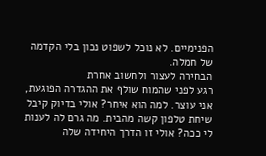הפנימיים. לא נוכל לשפוט נכון בלי הקדמה של חמלה.
הבחירה לעצור ולחשוב אחרת
רגע לפני שהמוח שולף את ההגדרה הפוגעת, אני עוצר. למה הוא איחר? אולי בדיוק קיבל שיחת טלפון קשה מהבית. מה גרם לה לענות לי ככה? אולי זו הדרך היחידה שלה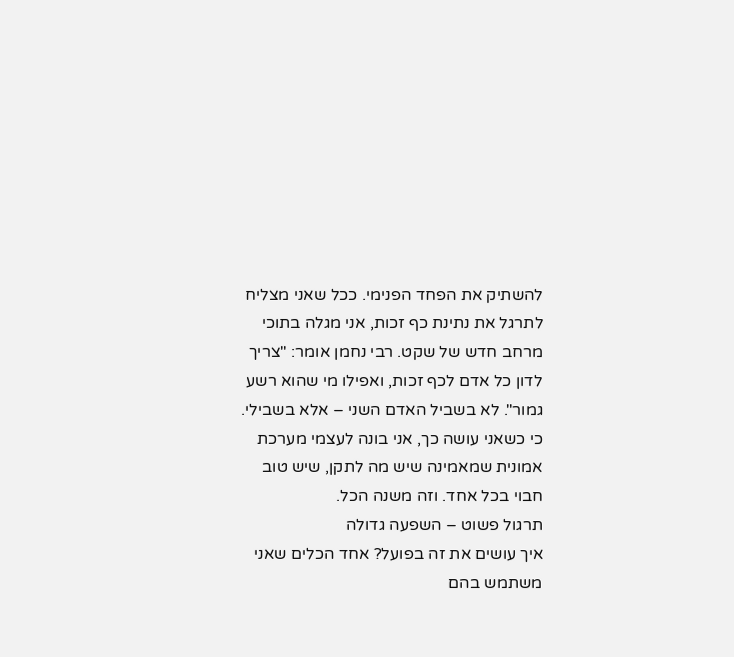להשתיק את הפחד הפנימי. ככל שאני מצליח לתרגל את נתינת כף זכות, אני מגלה בתוכי מרחב חדש של שקט. רבי נחמן אומר: "צריך לדון כל אדם לכף זכות, ואפילו מי שהוא רשע גמור". לא בשביל האדם השני – אלא בשבילי. כי כשאני עושה כך, אני בונה לעצמי מערכת אמונית שמאמינה שיש מה לתקן, שיש טוב חבוי בכל אחד. וזה משנה הכל.
תרגול פשוט – השפעה גדולה
איך עושים את זה בפועל? אחד הכלים שאני משתמש בהם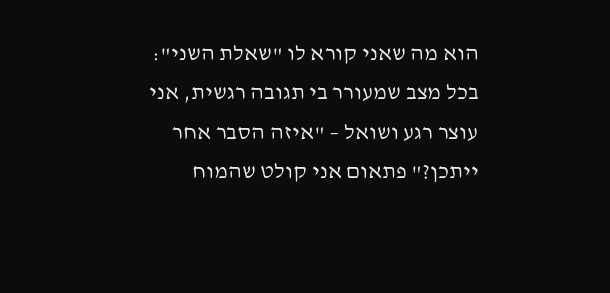הוא מה שאני קורא לו "שאלת השני": בכל מצב שמעורר בי תגובה רגשית, אני עוצר רגע ושואל – "איזה הסבר אחר ייתכן?" פתאום אני קולט שהמוח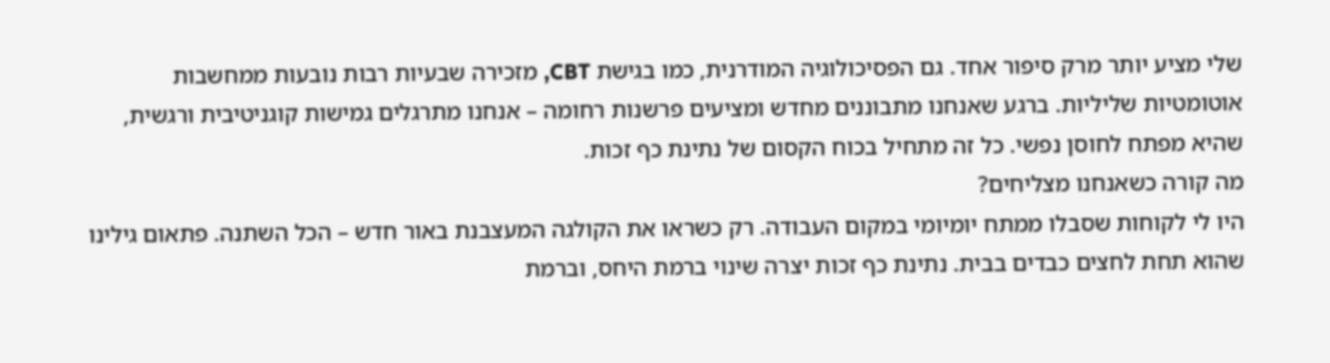שלי מציע יותר מרק סיפור אחד. גם הפסיכולוגיה המודרנית, כמו בגישת CBT, מזכירה שבעיות רבות נובעות ממחשבות אוטומטיות שליליות. ברגע שאנחנו מתבוננים מחדש ומציעים פרשנות רחומה – אנחנו מתרגלים גמישות קוגניטיבית ורגשית, שהיא מפתח לחוסן נפשי. כל זה מתחיל בכוח הקסום של נתינת כף זכות.
מה קורה כשאנחנו מצליחים?
היו לי לקוחות שסבלו ממתח יומיומי במקום העבודה. רק כשראו את הקולגה המעצבנת באור חדש – הכל השתנה. פתאום גילינו שהוא תחת לחצים כבדים בבית. נתינת כף זכות יצרה שינוי ברמת היחס, וברמת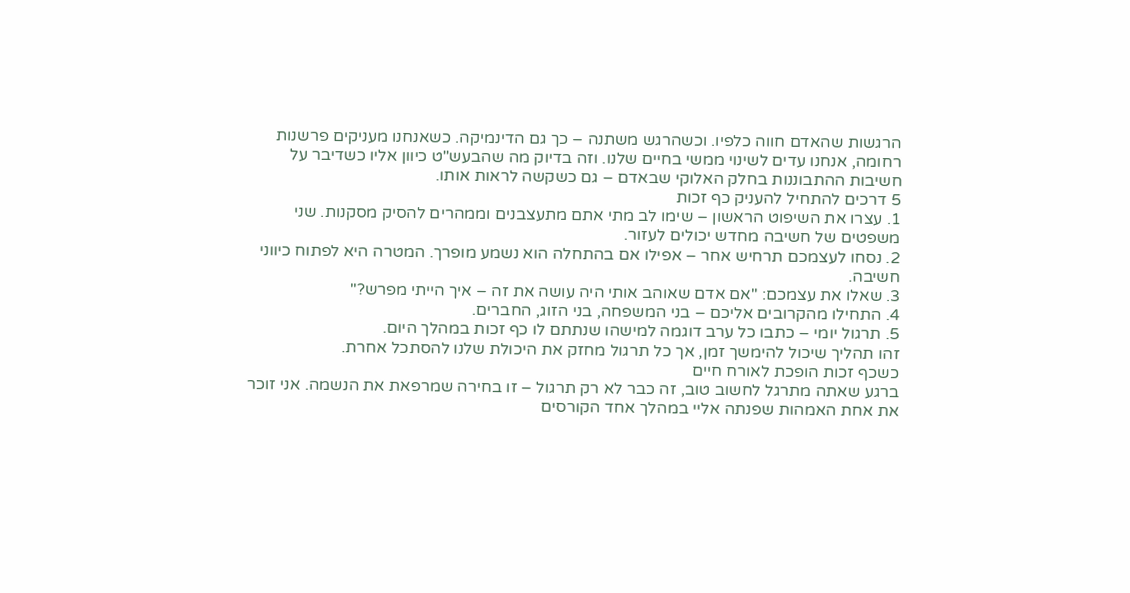הרגשות שהאדם חווה כלפיו. וכשהרגש משתנה – כך גם הדינמיקה. כשאנחנו מעניקים פרשנות רחומה, אנחנו עדים לשינוי ממשי בחיים שלנו. וזה בדיוק מה שהבעש"ט כיוון אליו כשדיבר על חשיבות ההתבוננות בחלק האלוקי שבאדם – גם כשקשה לראות אותו.
5 דרכים להתחיל להעניק כף זכות
1. עצרו את השיפוט הראשון – שימו לב מתי אתם מתעצבנים וממהרים להסיק מסקנות. שני משפטים של חשיבה מחדש יכולים לעזור.
2. נסחו לעצמכם תרחיש אחר – אפילו אם בהתחלה הוא נשמע מופרך. המטרה היא לפתוח כיווני חשיבה.
3. שאלו את עצמכם: "אם אדם שאוהב אותי היה עושה את זה – איך הייתי מפרש?"
4. התחילו מהקרובים אליכם – בני המשפחה, בני הזוג, החברים.
5. תרגול יומי – כתבו כל ערב דוגמה למישהו שנתתם לו כף זכות במהלך היום.
זהו תהליך שיכול להימשך זמן, אך כל תרגול מחזק את היכולת שלנו להסתכל אחרת.
כשכף זכות הופכת לאורח חיים
ברגע שאתה מתרגל לחשוב טוב, זה כבר לא רק תרגול – זו בחירה שמרפאת את הנשמה. אני זוכר את אחת האמהות שפנתה אליי במהלך אחד הקורסים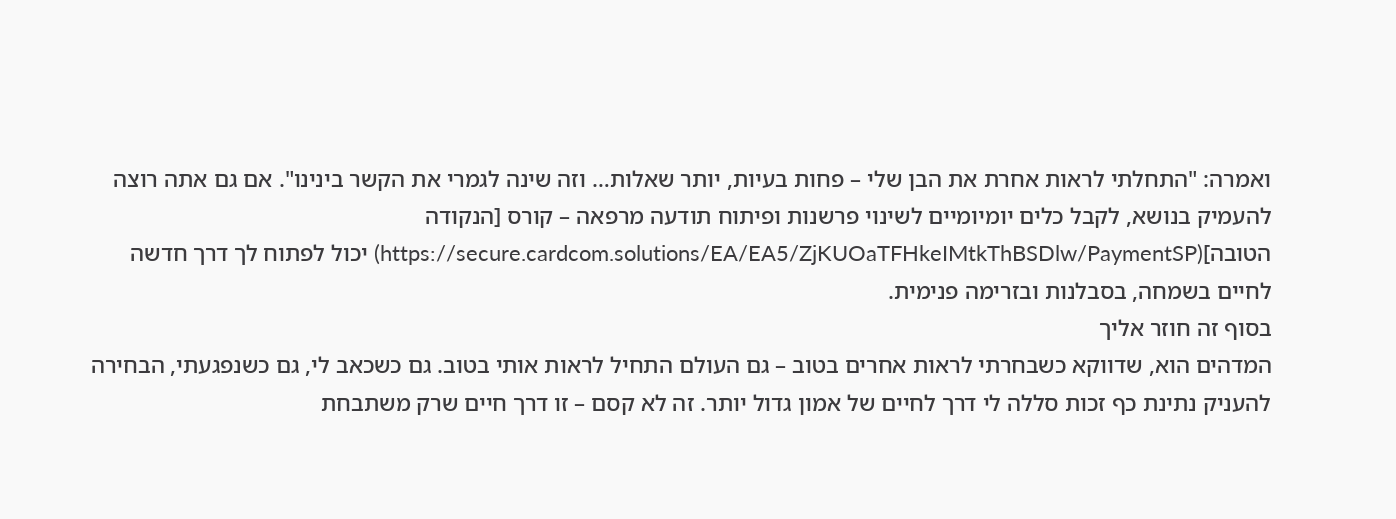ואמרה: "התחלתי לראות אחרת את הבן שלי – פחות בעיות, יותר שאלות… וזה שינה לגמרי את הקשר בינינו". אם גם אתה רוצה להעמיק בנושא, לקבל כלים יומיומיים לשינוי פרשנות ופיתוח תודעה מרפאה – קורס [הנקודה הטובה](https://secure.cardcom.solutions/EA/EA5/ZjKUOaTFHkeIMtkThBSDlw/PaymentSP) יכול לפתוח לך דרך חדשה לחיים בשמחה, בסבלנות ובזרימה פנימית.
בסוף זה חוזר אליך
המדהים הוא, שדווקא כשבחרתי לראות אחרים בטוב – גם העולם התחיל לראות אותי בטוב. גם כשכאב לי, גם כשנפגעתי, הבחירה להעניק נתינת כף זכות סללה לי דרך לחיים של אמון גדול יותר. זה לא קסם – זו דרך חיים שרק משתבחת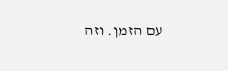עם הזמן. וזה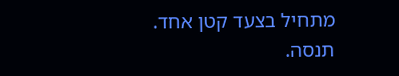מתחיל בצעד קטן אחד. תנסה.